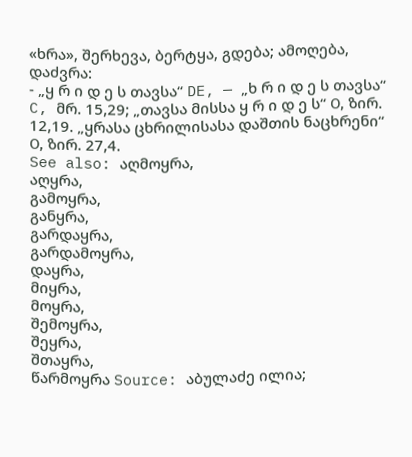«ხრა», შერხევა, ბერტყა, გდება; ამოღება, დაძვრა:
- „ყ რ ი დ ე ს თავსა“ DE, — „ხ რ ი დ ე ს თავსა“ C, მრ. 15,29; „თავსა მისსა ყ რ ი დ ე ს“ О, ზირ. 12,19. „ყრასა ცხრილისასა დაშთის ნაცხრენი“ О, ზირ. 27,4.
See also: აღმოყრა,
აღყრა,
გამოყრა,
განყრა,
გარდაყრა,
გარდამოყრა,
დაყრა,
მიყრა,
მოყრა,
შემოყრა,
შეყრა,
შთაყრა,
წარმოყრა Source: აბულაძე ილია;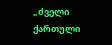„ძველი ქართული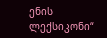ენის ლექსიკონი“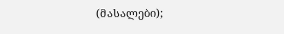(მასალები);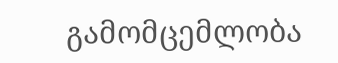გამომცემლობა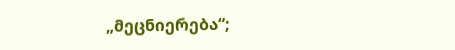„მეცნიერება“;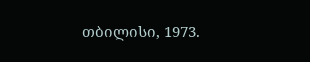თბილისი, 1973.